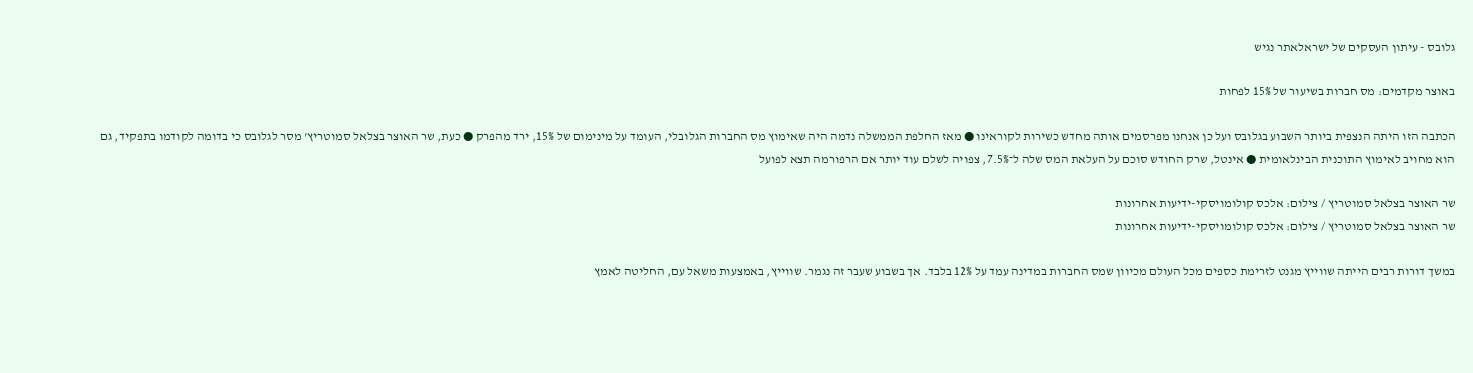גלובס - עיתון העסקים של ישראלאתר נגיש

באוצר מקדמים: מס חברות בשיעור של 15% לפחות

הכתבה הזו היתה הנצפית ביותר השבוע בגלובס ועל כן אנחנו מפרסמים אותה מחדש כשירות לקוראינו ● מאז החלפת הממשלה נדמה היה שאימוץ מס החברות הגלובלי, העומד על מינימום של 15%, ירד מהפרק ● כעת, שר האוצר בצלאל סמוטריץ' מסר לגלובס כי בדומה לקודמו בתפקיד, גם הוא מחויב לאימוץ התוכנית הבינלאומית ● אינטל, שרק החודש סוכם על העלאת המס שלה ל־7.5%, צפויה לשלם עוד יותר אם הרפורמה תצא לפועל

שר האוצר בצלאל סמוטריץ / צילום: אלכס קולומויסקי-ידיעות אחרונות
שר האוצר בצלאל סמוטריץ / צילום: אלכס קולומויסקי-ידיעות אחרונות

במשך דורות רבים הייתה שווייץ מגנט לזרימת כספים מכל העולם מכיוון שמס החברות במדינה עמד על 12% בלבד. אך בשבוע שעבר זה נגמר. שווייץ, באמצעות משאל עם, החליטה לאמץ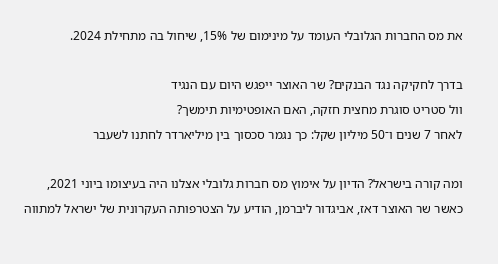את מס החברות הגלובלי העומד על מינימום של 15%, שיחול בה מתחילת 2024.

בדרך לחקיקה נגד הבנקים? שר האוצר ייפגש היום עם הנגיד
וול סטריט סוגרת מחצית חזקה, האם האופטימיות תימשך?
לאחר 7 שנים ו־50 מיליון שקל: כך נגמר סכסוך בין מיליארדר לחתנו לשעבר

ומה קורה בישראל? הדיון על אימוץ מס חברות גלובלי אצלנו היה בעיצומו ביוני 2021, כאשר שר האוצר דאז, אביגדור ליברמן, הודיע על הצטרפותה העקרונית של ישראל למתווה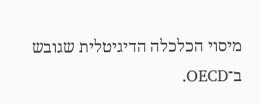מיסוי הכלכלה הדיגיטלית שגובש ב־OECD.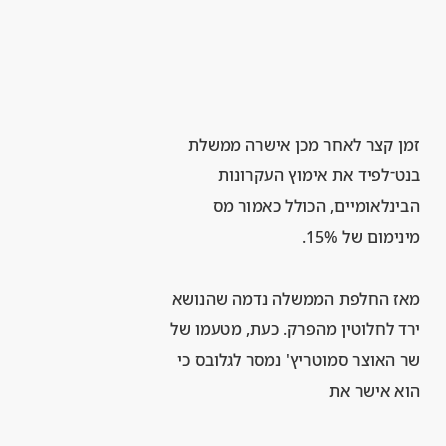זמן קצר לאחר מכן אישרה ממשלת בנט־לפיד את אימוץ העקרונות הבינלאומיים, הכולל כאמור מס מינימום של 15%.

מאז החלפת הממשלה נדמה שהנושא ירד לחלוטין מהפרק. כעת, מטעמו של שר האוצר סמוטריץ' נמסר לגלובס כי הוא אישר את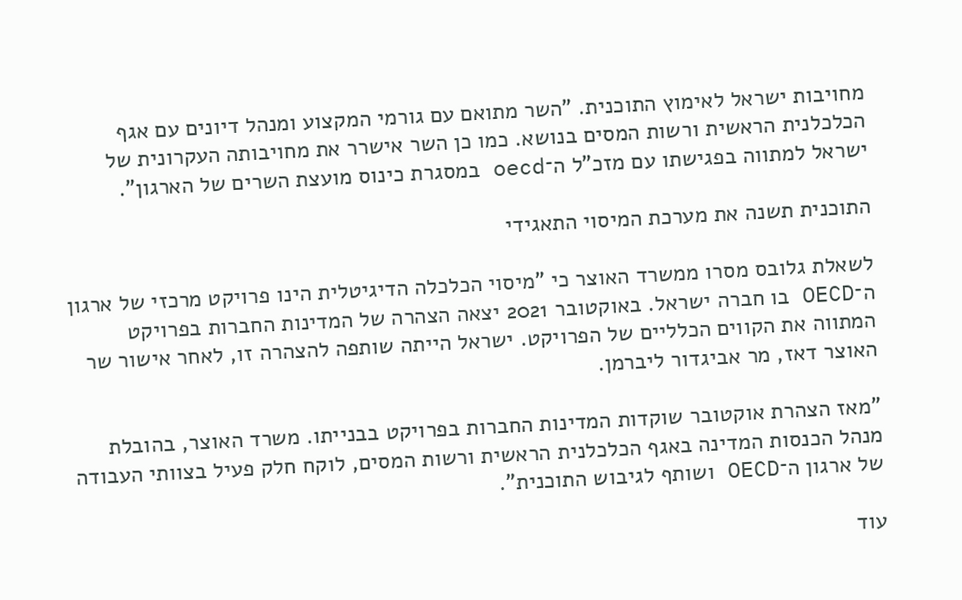מחויבות ישראל לאימוץ התוכנית. "השר מתואם עם גורמי המקצוע ומנהל דיונים עם אגף הכלכלנית הראשית ורשות המסים בנושא. כמו כן השר אישרר את מחויבותה העקרונית של ישראל למתווה בפגישתו עם מזכ"ל ה־oecd במסגרת כינוס מועצת השרים של הארגון".

התוכנית תשנה את מערכת המיסוי התאגידי

לשאלת גלובס מסרו ממשרד האוצר כי "מיסוי הכלכלה הדיגיטלית הינו פרויקט מרכזי של ארגון ה־OECD בו חברה ישראל. באוקטובר 2021 יצאה הצהרה של המדינות החברות בפרויקט המתווה את הקווים הכלליים של הפרויקט. ישראל הייתה שותפה להצהרה זו, לאחר אישור שר האוצר דאז, מר אביגדור ליברמן.

"מאז הצהרת אוקטובר שוקדות המדינות החברות בפרויקט בבנייתו. משרד האוצר, בהובלת מנהל הכנסות המדינה באגף הכלכלנית הראשית ורשות המסים, לוקח חלק פעיל בצוותי העבודה של ארגון ה־OECD ושותף לגיבוש התוכנית".

עוד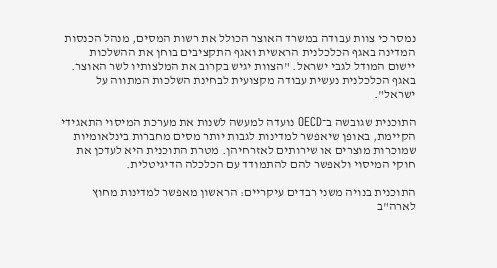נמסר כי צוות עבודה במשרד האוצר הכולל את רשות המסים, מנהל הכנסות המדינה באגף הכלכלנית הראשית ואגף התקציבים בוחן את ההשלכות יישום המודל לגבי ישראל. "הצוות יגיש בקרוב את המלצותיו לשר האוצר. באגף הכלכלנית נעשית עבודה מקצועית לבחינת השלכות המתווה על ישראל".

התוכנית שגובשה ב־OECD נועדה למעשה לשנות את מערכת המיסוי התאגידי הקיימת, באופן שיאפשר למדינות לגבות יותר מסים מחברות בינלאומיות שמוכרות מוצרים או שירותים לאזרחיהן. מטרת התוכנית היא לעדכן את חוקי המיסוי ולאפשר להם להתמודד עם הכלכלה הדיגיטלית.

התוכנית בנויה משני רבדים עיקריים: הראשון מאפשר למדינות מחוץ לארה"ב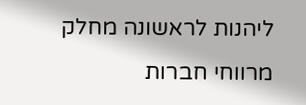ליהנות לראשונה מחלק מרווחי חברות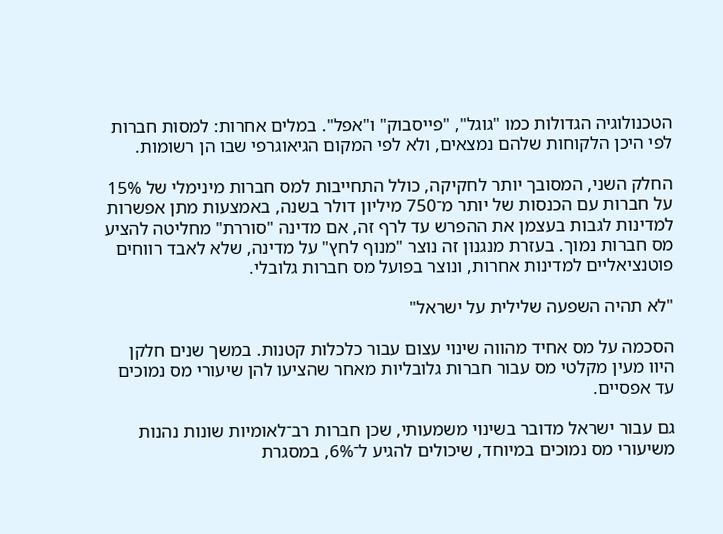הטכנולוגיה הגדולות כמו "גוגל", "פייסבוק" ו"אפל". במלים אחרות: למסות חברות לפי היכן הלקוחות שלהם נמצאים, ולא לפי המקום הגיאוגרפי שבו הן רשומות.

החלק השני, המסובך יותר לחקיקה, כולל התחייבות למס חברות מינימלי של 15% על חברות עם הכנסות של יותר מ־750 מיליון דולר בשנה, באמצעות מתן אפשרות למדינות לגבות בעצמן את ההפרש עד לרף זה, אם מדינה "סוררת" מחליטה להציע מס חברות נמוך. בעזרת מנגנון זה נוצר "מנוף לחץ" על מדינה, שלא לאבד רווחים פוטנציאליים למדינות אחרות, ונוצר בפועל מס חברות גלובלי.

"לא תהיה השפעה שלילית על ישראל"

הסכמה על מס אחיד מהווה שינוי עצום עבור כלכלות קטנות. במשך שנים חלקן היוו מעין מקלטי מס עבור חברות גלובליות מאחר שהציעו להן שיעורי מס נמוכים עד אפסיים.

גם עבור ישראל מדובר בשינוי משמעותי, שכן חברות רב־לאומיות שונות נהנות משיעורי מס נמוכים במיוחד, שיכולים להגיע ל־6%, במסגרת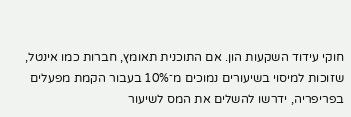חוקי עידוד השקעות הון. אם התוכנית תאומץ, חברות כמו אינטל, שזוכות למיסוי בשיעורים נמוכים מ־10% בעבור הקמת מפעלים בפריפריה, ידרשו להשלים את המס לשיעור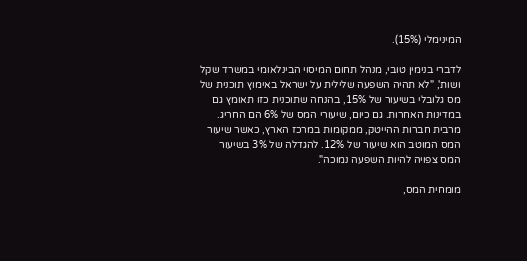המינימלי (15%).

לדברי בנימין טובי, מנהל תחום המיסוי הבינלאומי במשרד שקל ושות', "לא תהיה השפעה שלילית על ישראל באימוץ תוכנית של מס גלובלי בשיעור של 15%, בהנחה שתוכנית כזו תאומץ גם במדינות האחרות. גם כיום, שיעורי המס של 6% הם החריג. מרבית חברות ההייטק, ממקומות במרכז הארץ, כאשר שיעור המס המוטב הוא שיעור של 12%. להגדלה של 3% בשיעור המס צפויה להיות השפעה נמוכה".

מומחית המס,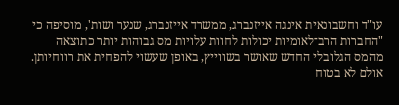עו"ד וחשבונאית אינגה אייזנברג, ממשרד אייזנברג, שנער ושות', מוסיפה כי "החברות הרב־לאומיות יכולות לחוות עלויות מס גבוהות יותר כתוצאה מהמס הגלובלי החדש שאושר בשווייץ, באופן שעשוי להפחית את רווחיותן. אולם לא בטוח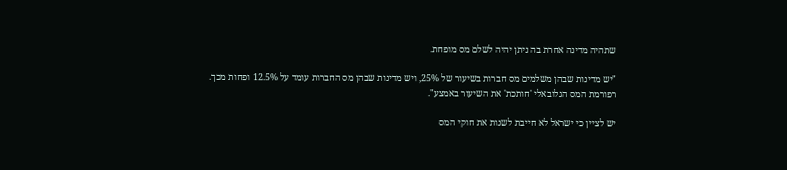שתהיה מדינה אחרת בה ניתן יהיה לשלם מס מופחת.

"יש מדינות שבהן משלמים מס חברות בשיעור של 25%, ויש מדינות שבהן מס החברות עומד על 12.5% ופחות מכך. רפורמת המס הגלובאלי 'חותכת' את השיעור באמצע".

יש לציין כי ישראל לא חייבת לשנות את חוקי המס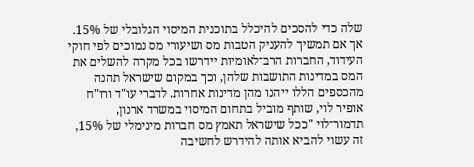שלה כדי להסכים להיכלל בתוכנית המיסוי הגלובלי של 15%. אך אם תמשיך להעניק הטבות מס ושיעורי מס נמוכים לפי חוקי העידוד, החברות הרב־לאומיות יידרשו בכל מקרה להשלים את המס במדינות התושבות שלהן, וכך במקום שישראל תהנה מהכספים הללו ייהנו מהן מדינות אחרות. לדברי עו"ד ורו"ח אופיר לוי, שותף מוביל בתחום המיסוי במשרד ארנון, תדמור־לוי "ככל שישראל תאמץ מס חברות מינימלי של 15%, זה עשוי להביא אותה להידרש לחשיבה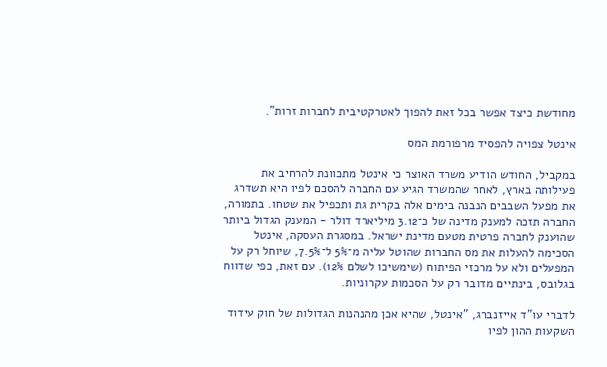מחודשת כיצד אפשר בכל זאת להפוך לאטרקטיבית לחברות זרות".

אינטל צפויה להפסיד מרפורמת המס

במקביל, החודש הודיע משרד האוצר כי אינטל מתכוונת להרחיב את פעילותה בארץ, לאחר שהמשרד הגיע עם החברה להסכם לפיו היא תשדרג את מפעל השבבים הנבנה בימים אלה בקרית גת ותכפיל את שטחו. בתמורה, החברה תזכה למענק מדינה של כ־3.12 מיליארד דולר - המענק הגדול ביותר שהוענק לחברה פרטית מטעם מדינת ישראל. במסגרת העסקה, אינטל הסכימה להעלות את מס החברות שהוטל עליה מ־5% ל־7.5%, שיוחל רק על המפעלים ולא על מרכזי הפיתוח (שימשיכו לשלם 12%). עם זאת, כפי שדווח בגלובס, בינתיים מדובר רק על הסכמות עקרוניות.

לדברי עו"ד אייזנברג, "אינטל, שהיא אכן מהנהנות הגדולות של חוק עידוד השקעות ההון לפיו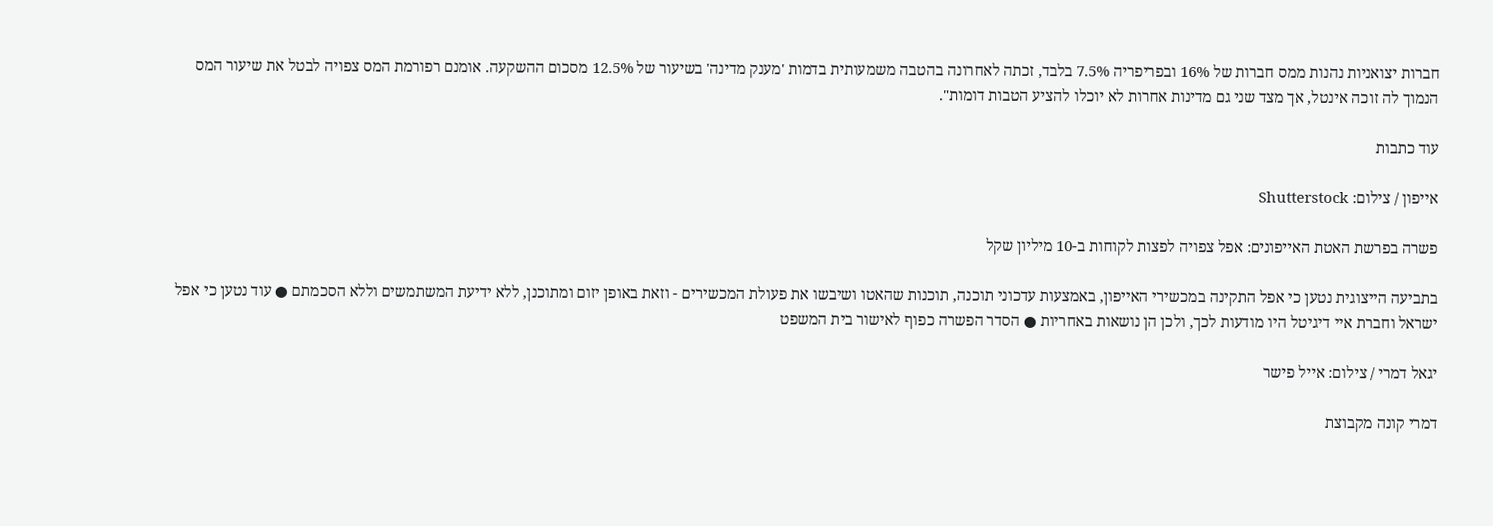חברות יצואניות נהנות ממס חברות של 16% ובפריפריה 7.5% בלבד, זכתה לאחרונה בהטבה משמעותית בדמות 'מענק מדינה' בשיעור של 12.5% מסכום ההשקעה. אומנם רפורמת המס צפויה לבטל את שיעור המס הנמוך לה זוכה אינטל, אך מצד שני גם מדינות אחרות לא יוכלו להציע הטבות דומות".

עוד כתבות

אייפון / צילום: Shutterstock

פשרה בפרשת האטת האייפונים: אפל צפויה לפצות לקוחות ב-10 מיליון שקל

בתביעה הייצוגית נטען כי אפל התקינה במכשירי האייפון, באמצעות עדכוני תוכנה, תוכנות שהאטו ושיבשו את פעולת המכשירים - וזאת באופן יזום ומתוכנן, ללא ידיעת המשתמשים וללא הסכמתם ● עוד נטען כי אפל ישראל וחברת איי דיגיטל היו מודעות לכך, ולכן הן נושאות באחריות ● הסדר הפשרה כפוף לאישור בית המשפט

יגאל דמרי / צילום: אייל פישר

דמרי קונה מקבוצת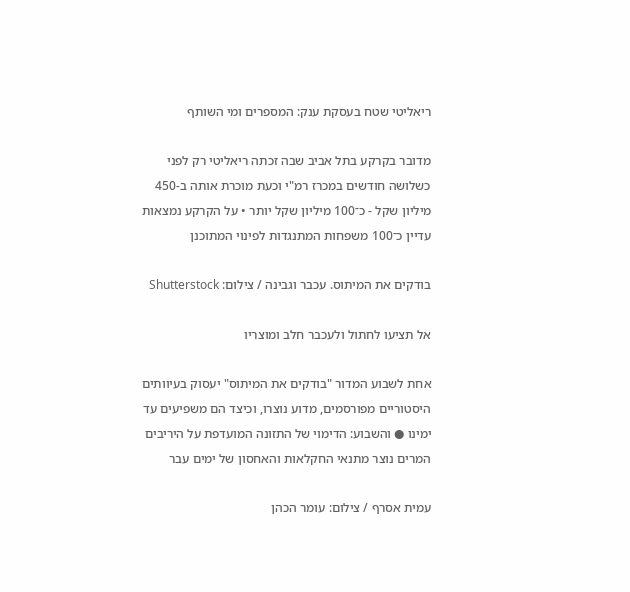ריאליטי שטח בעסקת ענק: המספרים ומי השותף

מדובר בקרקע בתל אביב שבה זכתה ריאליטי רק לפני כשלושה חודשים במכרז רמ"י וכעת מוכרת אותה ב-450 מיליון שקל - כ־100 מיליון שקל יותר • על הקרקע נמצאות עדיין כ־100 משפחות המתנגדות לפינוי המתוכנן

בודקים את המיתוס. עכבר וגבינה / צילום: Shutterstock

אל תציעו לחתול ולעכבר חלב ומוצריו

אחת לשבוע המדור "בודקים את המיתוס" יעסוק בעיוותים היסטוריים מפורסמים, מדוע נוצרו, וכיצד הם משפיעים עד ימינו ● והשבוע: הדימוי של התזונה המועדפת על היריבים המרים נוצר מתנאי החקלאות והאחסון של ימים עבר

עמית אסרף / צילום: עומר הכהן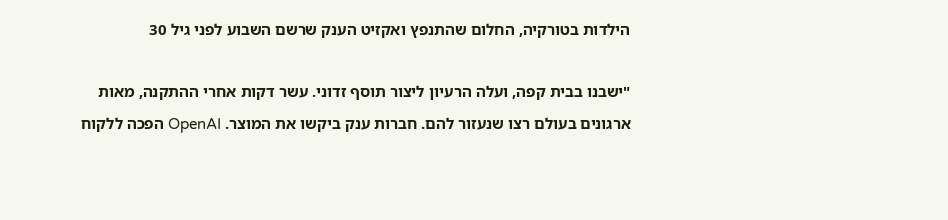הילדות בטורקיה, החלום שהתנפץ ואקזיט הענק שרשם השבוע לפני גיל 30

"ישבנו בבית קפה, ועלה הרעיון ליצור תוסף זדוני. עשר דקות אחרי ההתקנה, מאות ארגונים בעולם רצו שנעזור להם. חברות ענק ביקשו את המוצר. OpenAI הפכה ללקוח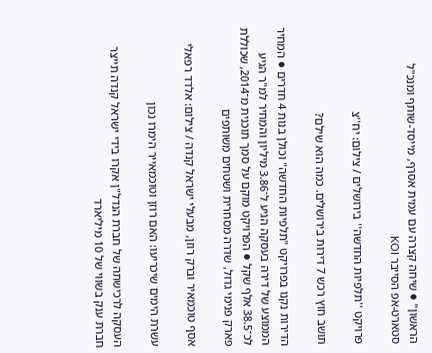הראשון" ● שיחה קצרה עם עמית אסרף, מייסד-שותף ומנכ"ל סטארט-אפ הסייבר KOI

פרויקט ''תלפיות החדשה'' בירושלים / צילום: יח''צ

תושב חוץ רכש 7 דירות בירושלים. כמה הוא שילם?

הדירות נקנו בפרויקט "תלפיות החדשה" וכולן בנות 4 חדרים ● המחיר הממוצע של דירה בעסקה הגיע ל־3.86 מיליון והמחיר למ"ר הגיע לכ־38.5 אלף שקל ● הפרויקט מוקם על סמך תוכנית מ־2014, שכוללת פארק פנימי גדול, שדרה מסחרית ושטחים משותפים

אסף טוכמאיר וברק רוזן, מבעלי ישראל קנדה / צילום: אלדד רפאלי

עשרת הימים שיכריעו: האם רוזן וטוכמאייר הימרו נכון

העסקה לרכישתה של חברת הנדל"ן אקרו בידי ישראל קנדה תייצר חברת ענק בשווי של 10 מיליארד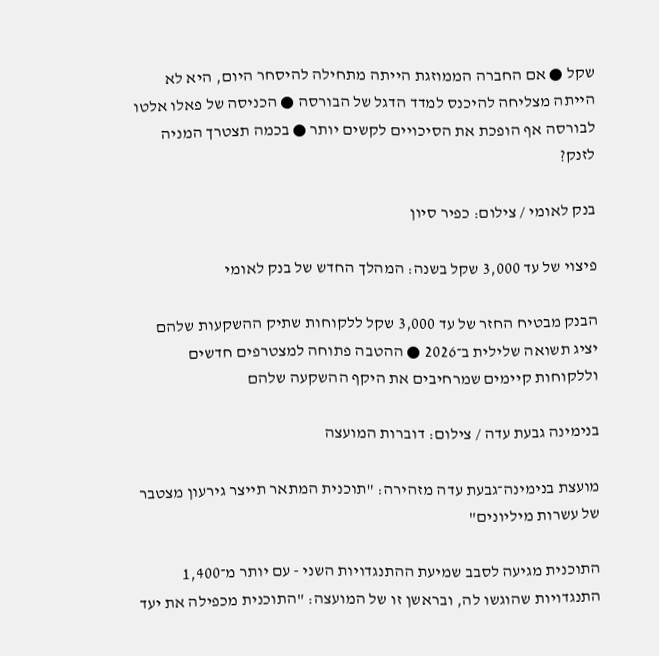שקל ● אם החברה הממוזגת הייתה מתחילה להיסחר היום, היא לא הייתה מצליחה להיכנס למדד הדגל של הבורסה ● הכניסה של פאלו אלטו לבורסה אף הופכת את הסיכויים לקשים יותר ● בכמה תצטרך המניה לזנק?

בנק לאומי / צילום: כפיר סיון

פיצוי של עד 3,000 שקל בשנה: המהלך החדש של בנק לאומי

הבנק מבטיח החזר של עד 3,000 שקל ללקוחות שתיק ההשקעות שלהם יציג תשואה שלילית ב־2026 ● ההטבה פתוחה למצטרפים חדשים וללקוחות קיימים שמרחיבים את היקף ההשקעה שלהם

בנימינה גבעת עדה / צילום: דוברות המועצה

מועצת בנימינה־גבעת עדה מזהירה: "תוכנית המתאר תייצר גירעון מצטבר של עשרות מיליונים"

התוכנית מגיעה לסבב שמיעת ההתנגדויות השני - עם יותר מ־1,400 התנגדויות שהוגשו לה, ובראשן זו של המועצה: "התוכנית מכפילה את יעד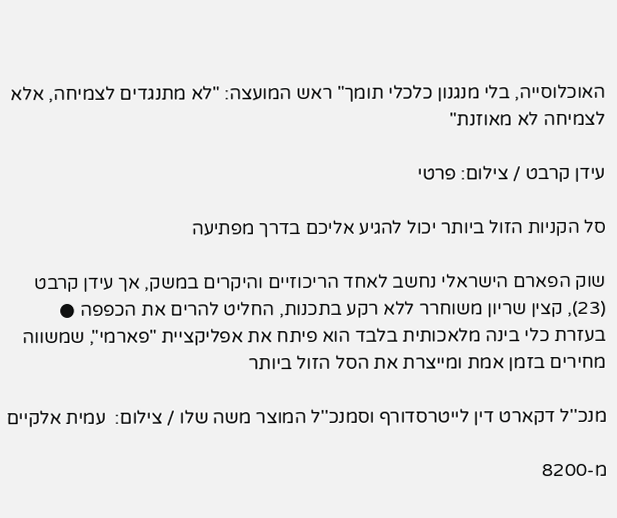האוכלוסייה, בלי מנגנון כלכלי תומך" ראש המועצה: "לא מתנגדים לצמיחה, אלא לצמיחה לא מאוזנת"

עידן קרבט / צילום: פרטי

סל הקניות הזול ביותר יכול להגיע אליכם בדרך מפתיעה

שוק הפארם הישראלי נחשב לאחד הריכוזיים והיקרים במשק, אך עידן קרבט (23), קצין שריון משוחרר ללא רקע בתכנות, החליט להרים את הכפפה ● בעזרת כלי בינה מלאכותית בלבד הוא פיתח את אפליקציית "פארמי", שמשווה מחירים בזמן אמת ומייצרת את הסל הזול ביותר

מנכ''ל דקארט דין לייטרסדורף וסמנכ''ל המוצר משה שלו / צילום:  עמית אלקיים

מ-8200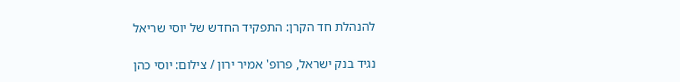להנהלת חד הקרן: התפקיד החדש של יוסי שריאל

נגיד בנק ישראל, פרופ' אמיר ירון / צילום: יוסי כהן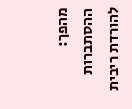מהפך: ההסתברות להורדת ריבית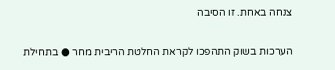צנחה באחת. זו הסיבה

הערכות בשוק התהפכו לקראת החלטת הריבית מחר ● בתחילת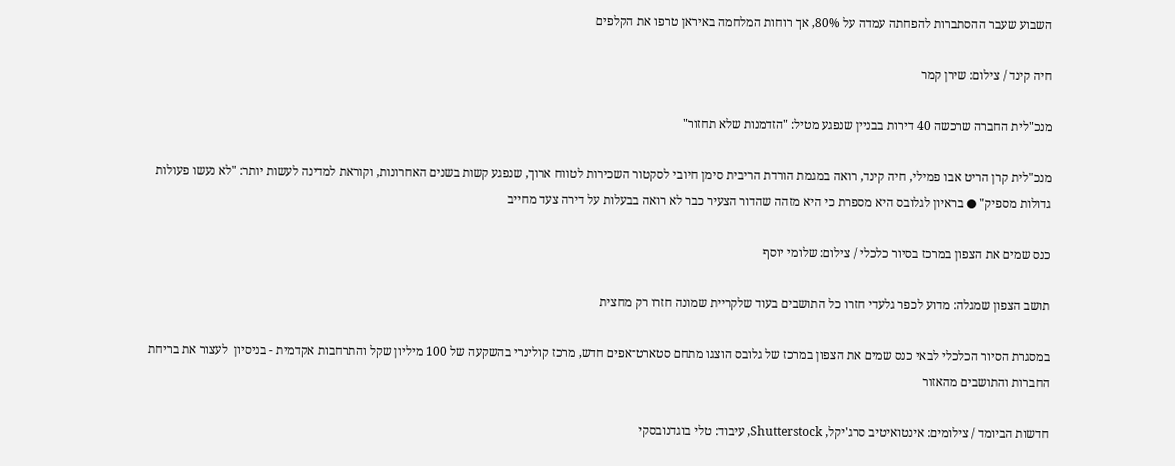השבוע שעבר ההסתברות להפחתה עמדה על 80%, אך רוחות המלחמה באיראן טרפו את הקלפים

חיה קינד / צילום: שירן קמר

מנכ"לית החברה שרכשה 40 דירות בבניין שנפגע מטיל: "הזדמנות שלא תחזור"

מנכ"לית קרן הריט אבו פמילי, חיה קינד, רואה במגמת הורדת הריבית סימן חיובי לסקטור השכירות לטווח ארוך, שנפגע קשות בשנים האחרונות, וקוראת למדינה לעשות יותר: "לא נעשו פעולות גדולות מספיק" ● בראיון לגלובס היא מספרת כי היא מזהה שהדור הצעיר כבר לא רואה בבעלות על דירה צעד מחייב

כנס שמים את הצפון במרכז בסיור כלכלי / צילום: שלומי יוסף

תושב הצפון שמגלה: מדוע לכפר גלעדי חזרו כל התושבים בעוד שלקריית שמונה חזרו רק מחצית

במסגרת הסיור הכלכלי לבאי כנס שמים את הצפון במרכז של גלובס הוצגו מתחם סטארט־אפים חדש, מרכז קולינרי בהשקעה של 100 מיליון שקל והתרחבות אקדמית - בניסיון  לעצור את בריחת החברות והתושבים מהאזור

חדשות הביומד / צילומים: אינטואיטיב סרג'יקל, Shutterstock, עיבוד: טלי בוגדנובסקי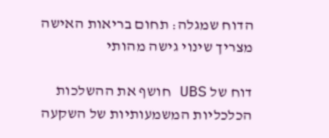הדוח שמגלה: תחום בריאות האישה מצריך שינוי גישה מהותי

דוח של UBS חושף את ההשלכות הכלכליות המשמעותיות של השקעה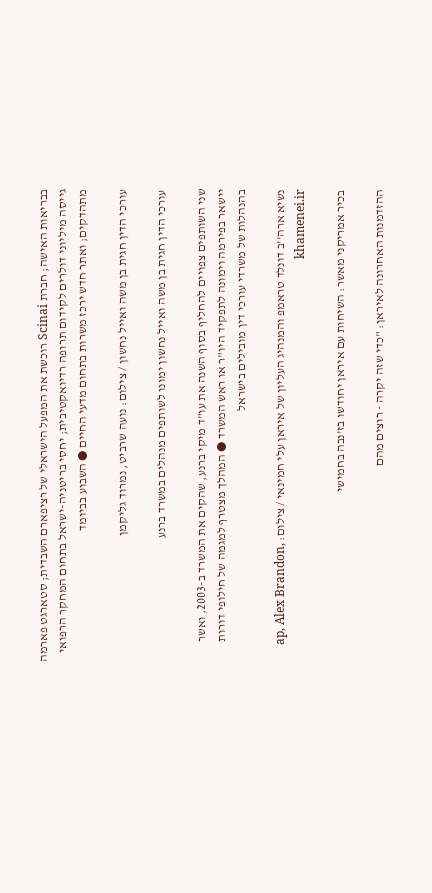בבריאות האישה; חברת Scinai רוכשת את המפעל הישראלי של רציפארם השבדית; סטארגט פארמה גייסה מיליוני דולרים לקידום תרופה רדיואקטיבית; יחסי בריטניה-ישראל בתחום המחקר הרפואי מתהדקים; ואתר חדש ירכז משרות בתחום מדעי החיים ● השבוע בביומד

עורכי הדין חגית בן משה ואייל נחשון / צילום: נועה שרביט, נמרוד גליקמן

עורכי הדין חגית בן משה ואייל נחשון ימונו לשותפים מנהלים במשרד ברנע

שני השותפים צפויים להחליף בסוף השנה את עו"ד מיקי ברנע, שהקים את המשרד ב-2003, ואשר יישאר בפירמה וימונה לתפקיד היו"ר או ראש המשרד ● המהלך מצטרף למגמה של חילופי דורות בהנהלות של משרדי עורכי דין מובילים בישראל

נשיא ארה''ב דונלד טראמפ והמנהיג העליון של איראן עלי חמינאי / צילום: ap, Alex Brandon, khamenei.ir

בכיר אמריקני מאשר: השיחות עם איראן יחודשו בז'נבה בחמישי

ההזדמנות האחרונה לאיראן: "כדי שזה יקרה - רוצים מהם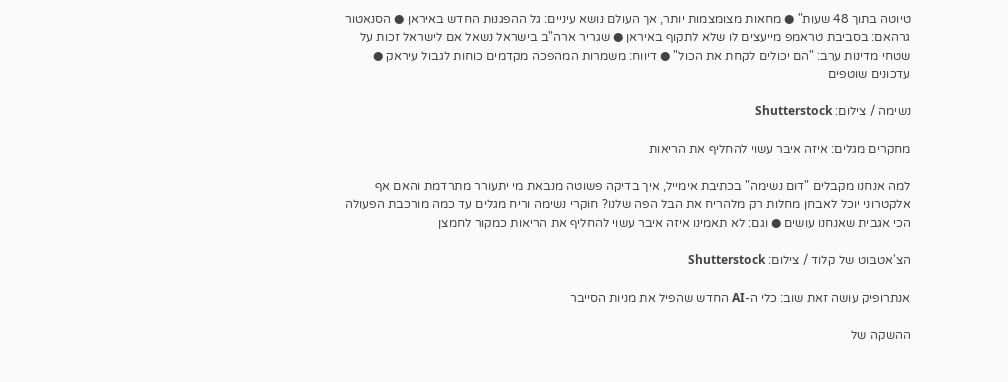טיוטה בתוך 48 שעות" ● מחאות מצומצמות יותר, אך העולם נושא עיניים: גל ההפגנות החדש באיראן ● הסנאטור גרהאם: בסביבת טראמפ מייעצים לו שלא לתקוף באיראן ● שגריר ארה"ב בישראל נשאל אם לישראל זכות על שטחי מדינות ערב: "הם יכולים לקחת את הכול" ● דיווח: משמרות המהפכה מקדמים כוחות לגבול עיראק ● עדכונים שוטפים

נשימה / צילום: Shutterstock

מחקרים מגלים: איזה איבר עשוי להחליף את הריאות

למה אנחנו מקבלים "דום נשימה" בכתיבת אימייל, איך בדיקה פשוטה מנבאת מי יתעורר מתרדמת והאם אף אלקטרוני יוכל לאבחן מחלות רק מלהריח את הבל הפה שלנו? חוקרי נשימה וריח מגלים עד כמה מורכבת הפעולה הכי אגבית שאנחנו עושים ● וגם: לא תאמינו איזה איבר עשוי להחליף את הריאות כמקור לחמצן

הצ'אטבוט של קלוד / צילום: Shutterstock

אנתרופיק עושה זאת שוב: כלי ה-AI החדש שהפיל את מניות הסייבר

ההשקה של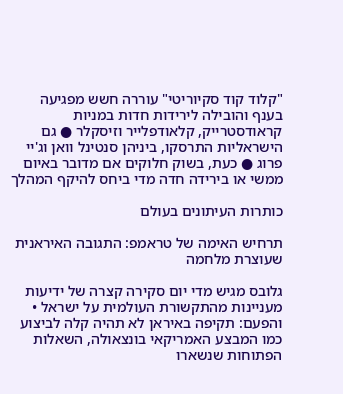"קלוד קוד סקיוריטי" עוררה חשש מפגיעה בענף והובילה לירידות חדות במניות קראודסטרייק, קלאודפלייר וזיסקלר ● גם הישראליות התרסקו, ביניהן סנטינל וואן וג'יי פרוג ● כעת, בשוק חלוקים אם מדובר באיום ממשי או בירידה חדה מדי ביחס להיקף המהלך

כותרות העיתונים בעולם

תרחיש האימה של טראמפ: התגובה האיראנית שעוצרת מלחמה

גלובס מגיש מדי יום סקירה קצרה של ידיעות מעניינות מהתקשורת העולמית על ישראל • והפעם: תקיפה באיראן לא תהיה קלה לביצוע כמו המבצע האמריקאי בונצאולה, השאלות הפתוחות שנשארו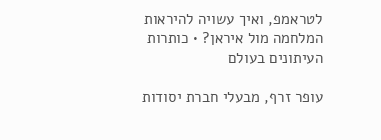לטראמפ, ואיך עשויה להיראות המלחמה מול איראן? • כותרות העיתונים בעולם

עופר זרף, מבעלי חברת יסודות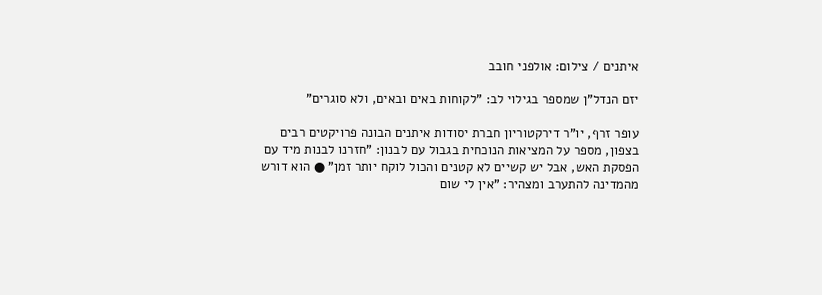איתנים / צילום: אולפני חובב

יזם הנדל"ן שמספר בגילוי לב: "לקוחות באים ובאים, ולא סוגרים"

עופר זרף, יו"ר דירקטוריון חברת יסודות איתנים הבונה פרויקטים רבים בצפון, מספר על המציאות הנוכחית בגבול עם לבנון: "חזרנו לבנות מיד עם הפסקת האש, אבל יש קשיים לא קטנים והכול לוקח יותר זמן" ● הוא דורש מהמדינה להתערב ומצהיר: "אין לי שום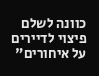כוונה לשלם פיצוי לדיירים על איחורים"